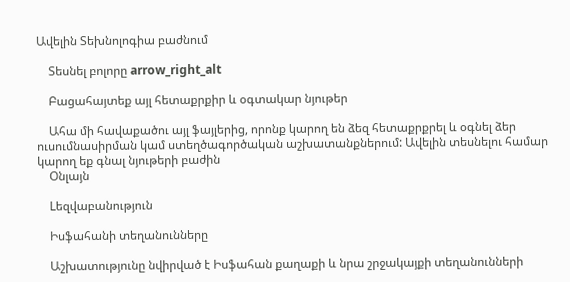Ավելին Տեխնոլոգիա բաժնում

    Տեսնել բոլորը arrow_right_alt

    Բացահայտեք այլ հետաքրքիր և օգտակար նյութեր

    Ահա մի հավաքածու այլ ֆայլերից, որոնք կարող են ձեզ հետաքրքրել և օգնել ձեր ուսումնասիրման կամ ստեղծագործական աշխատանքներում: Ավելին տեսնելու համար կարող եք գնալ նյութերի բաժին
    Օնլայն

    Lեզվաբանություն

    Իսֆահանի տեղանունները

    Աշխատությունը նվիրված է Իսֆահան քաղաքի և նրա շրջակայքի տեղանունների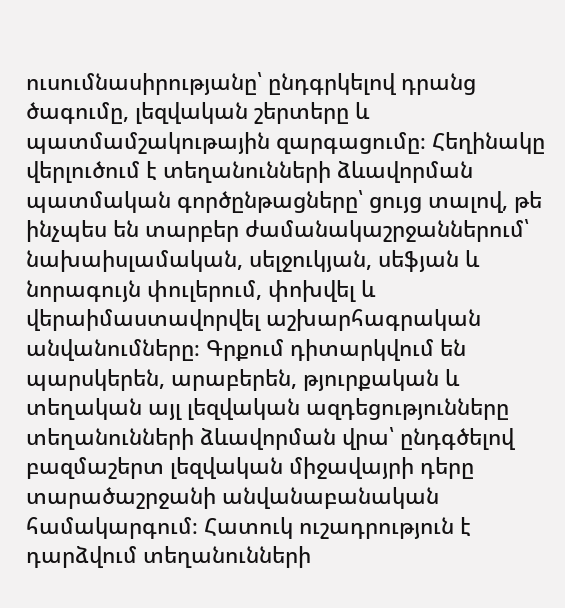ուսումնասիրությանը՝ ընդգրկելով դրանց ծագումը, լեզվական շերտերը և պատմամշակութային զարգացումը։ Հեղինակը վերլուծում է տեղանունների ձևավորման պատմական գործընթացները՝ ցույց տալով, թե ինչպես են տարբեր ժամանակաշրջաններում՝ նախաիսլամական, սելջուկյան, սեֆյան և նորագույն փուլերում, փոխվել և վերաիմաստավորվել աշխարհագրական անվանումները։ Գրքում դիտարկվում են պարսկերեն, արաբերեն, թյուրքական և տեղական այլ լեզվական ազդեցությունները տեղանունների ձևավորման վրա՝ ընդգծելով բազմաշերտ լեզվական միջավայրի դերը տարածաշրջանի անվանաբանական համակարգում։ Հատուկ ուշադրություն է դարձվում տեղանունների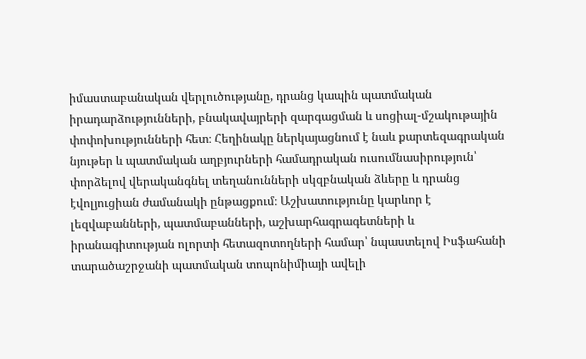իմաստաբանական վերլուծությանը, դրանց կապին պատմական իրադարձությունների, բնակավայրերի զարգացման և սոցիալ-մշակութային փոփոխությունների հետ։ Հեղինակը ներկայացնում է նաև քարտեզագրական նյութեր և պատմական աղբյուրների համադրական ուսումնասիրություն՝ փորձելով վերականգնել տեղանունների սկզբնական ձևերը և դրանց էվոլյուցիան ժամանակի ընթացքում։ Աշխատությունը կարևոր է լեզվաբանների, պատմաբանների, աշխարհագրագետների և իրանագիտության ոլորտի հետազոտողների համար՝ նպաստելով Իսֆահանի տարածաշրջանի պատմական տոպոնիմիայի ավելի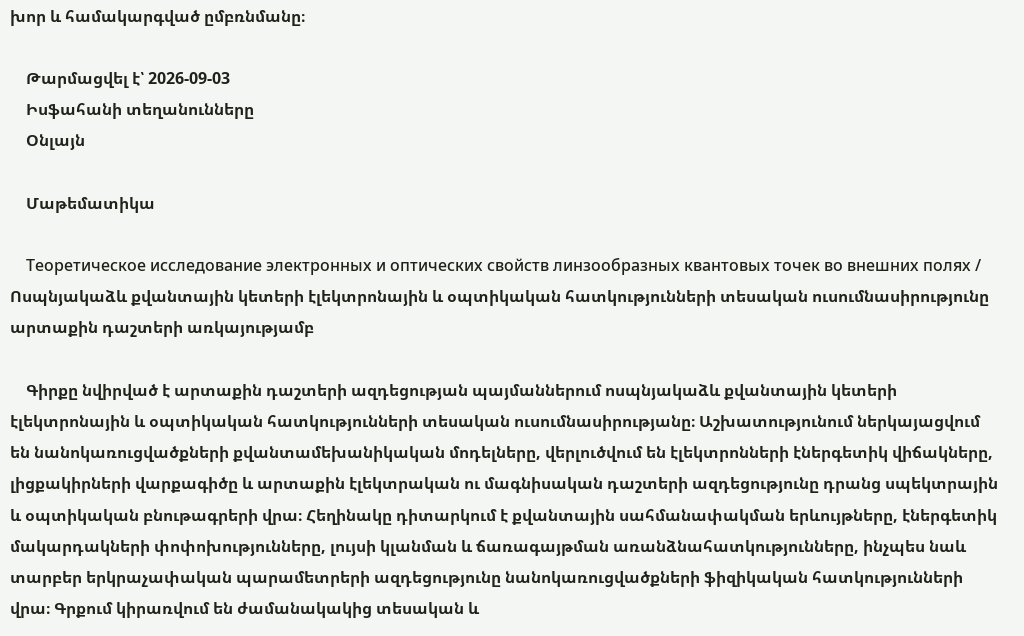խոր և համակարգված ըմբռնմանը։

    Թարմացվել է՝ 2026-09-03
    Իսֆահանի տեղանունները
    Օնլայն

    Մաթեմատիկա

    Теоретическое исследование электронных и оптических свойств линзообразных квантовых точек во внешних полях / Ոսպնյակաձև քվանտային կետերի էլեկտրոնային և օպտիկական հատկությունների տեսական ուսումնասիրությունը արտաքին դաշտերի առկայությամբ

    Գիրքը նվիրված է արտաքին դաշտերի ազդեցության պայմաններում ոսպնյակաձև քվանտային կետերի էլեկտրոնային և օպտիկական հատկությունների տեսական ուսումնասիրությանը։ Աշխատությունում ներկայացվում են նանոկառուցվածքների քվանտամեխանիկական մոդելները, վերլուծվում են էլեկտրոնների էներգետիկ վիճակները, լիցքակիրների վարքագիծը և արտաքին էլեկտրական ու մագնիսական դաշտերի ազդեցությունը դրանց սպեկտրային և օպտիկական բնութագրերի վրա։ Հեղինակը դիտարկում է քվանտային սահմանափակման երևույթները, էներգետիկ մակարդակների փոփոխությունները, լույսի կլանման և ճառագայթման առանձնահատկությունները, ինչպես նաև տարբեր երկրաչափական պարամետրերի ազդեցությունը նանոկառուցվածքների ֆիզիկական հատկությունների վրա։ Գրքում կիրառվում են ժամանակակից տեսական և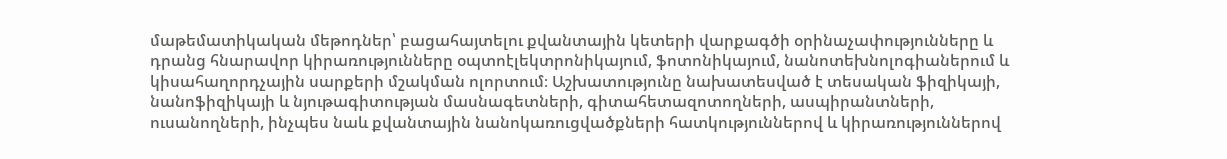մաթեմատիկական մեթոդներ՝ բացահայտելու քվանտային կետերի վարքագծի օրինաչափությունները և դրանց հնարավոր կիրառությունները օպտոէլեկտրոնիկայում, ֆոտոնիկայում, նանոտեխնոլոգիաներում և կիսահաղորդչային սարքերի մշակման ոլորտում։ Աշխատությունը նախատեսված է տեսական ֆիզիկայի, նանոֆիզիկայի և նյութագիտության մասնագետների, գիտահետազոտողների, ասպիրանտների, ուսանողների, ինչպես նաև քվանտային նանոկառուցվածքների հատկություններով և կիրառություններով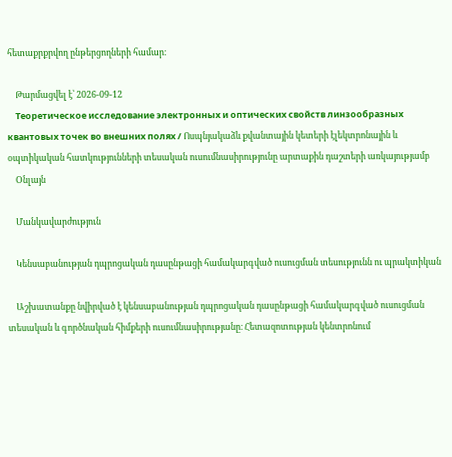հետաքրքրվող ընթերցողների համար։

    Թարմացվել է՝ 2026-09-12
    Теоретическое исследование электронных и оптических свойств линзообразных квантовых точек во внешних полях / Ոսպնյակաձև քվանտային կետերի էլեկտրոնային և օպտիկական հատկությունների տեսական ուսումնասիրությունը արտաքին դաշտերի առկայությամբ
    Օնլայն

    Մանկավարժություն

    Կենսաբանության դպրոցական դասընթացի համակարգված ուսուցման տեսությունն ու պրակտիկան

    Աշխատանքը նվիրված է կենսաբանության դպրոցական դասընթացի համակարգված ուսուցման տեսական և գործնական հիմքերի ուսումնասիրությանը։ Հետազոտության կենտրոնում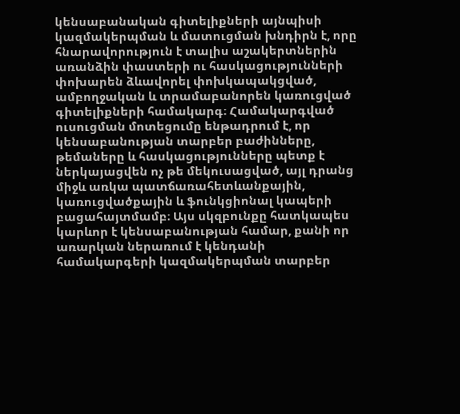կենսաբանական գիտելիքների այնպիսի կազմակերպման և մատուցման խնդիրն է, որը հնարավորություն է տալիս աշակերտներին առանձին փաստերի ու հասկացությունների փոխարեն ձևավորել փոխկապակցված, ամբողջական և տրամաբանորեն կառուցված գիտելիքների համակարգ։ Համակարգված ուսուցման մոտեցումը ենթադրում է, որ կենսաբանության տարբեր բաժինները, թեմաները և հասկացությունները պետք է ներկայացվեն ոչ թե մեկուսացված, այլ դրանց միջև առկա պատճառահետևանքային, կառուցվածքային և ֆունկցիոնալ կապերի բացահայտմամբ։ Այս սկզբունքը հատկապես կարևոր է կենսաբանության համար, քանի որ առարկան ներառում է կենդանի համակարգերի կազմակերպման տարբեր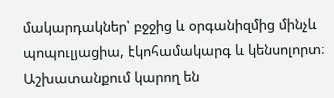մակարդակներ՝ բջջից և օրգանիզմից մինչև պոպուլյացիա, էկոհամակարգ և կենսոլորտ։ Աշխատանքում կարող են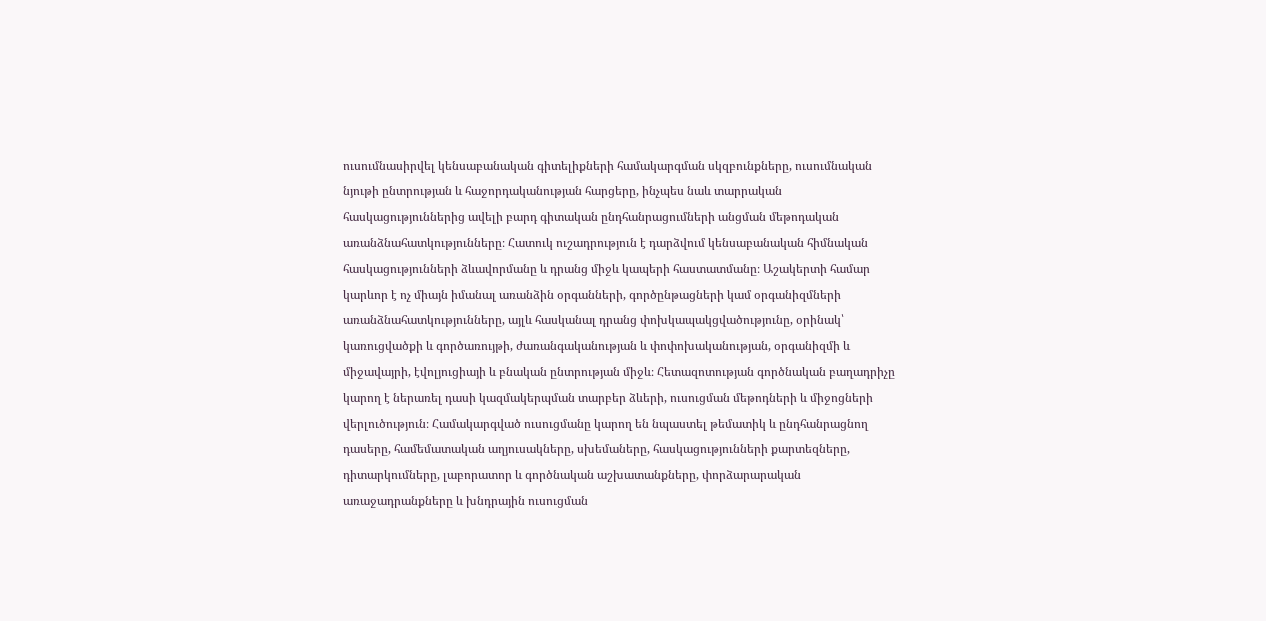ուսումնասիրվել կենսաբանական գիտելիքների համակարգման սկզբունքները, ուսումնական նյութի ընտրության և հաջորդականության հարցերը, ինչպես նաև տարրական հասկացություններից ավելի բարդ գիտական ընդհանրացումների անցման մեթոդական առանձնահատկությունները։ Հատուկ ուշադրություն է դարձվում կենսաբանական հիմնական հասկացությունների ձևավորմանը և դրանց միջև կապերի հաստատմանը։ Աշակերտի համար կարևոր է ոչ միայն իմանալ առանձին օրգանների, գործընթացների կամ օրգանիզմների առանձնահատկությունները, այլև հասկանալ դրանց փոխկապակցվածությունը, օրինակ՝ կառուցվածքի և գործառույթի, ժառանգականության և փոփոխականության, օրգանիզմի և միջավայրի, էվոլյուցիայի և բնական ընտրության միջև։ Հետազոտության գործնական բաղադրիչը կարող է ներառել դասի կազմակերպման տարբեր ձևերի, ուսուցման մեթոդների և միջոցների վերլուծություն։ Համակարգված ուսուցմանը կարող են նպաստել թեմատիկ և ընդհանրացնող դասերը, համեմատական աղյուսակները, սխեմաները, հասկացությունների քարտեզները, դիտարկումները, լաբորատոր և գործնական աշխատանքները, փորձարարական առաջադրանքները և խնդրային ուսուցման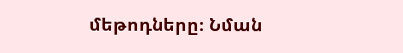մեթոդները։ Նման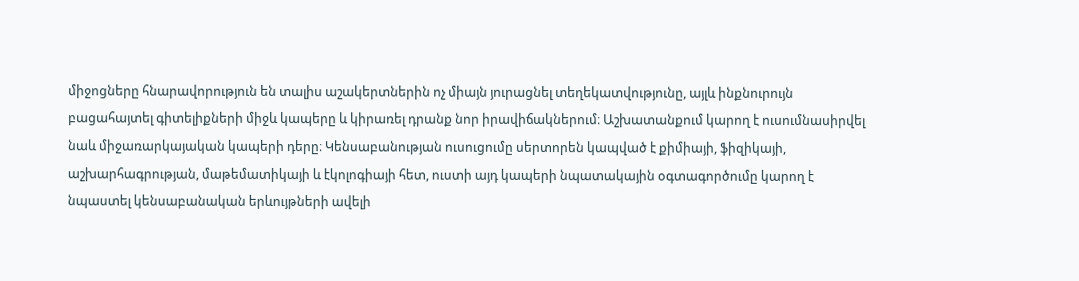միջոցները հնարավորություն են տալիս աշակերտներին ոչ միայն յուրացնել տեղեկատվությունը, այլև ինքնուրույն բացահայտել գիտելիքների միջև կապերը և կիրառել դրանք նոր իրավիճակներում։ Աշխատանքում կարող է ուսումնասիրվել նաև միջառարկայական կապերի դերը։ Կենսաբանության ուսուցումը սերտորեն կապված է քիմիայի, ֆիզիկայի, աշխարհագրության, մաթեմատիկայի և էկոլոգիայի հետ, ուստի այդ կապերի նպատակային օգտագործումը կարող է նպաստել կենսաբանական երևույթների ավելի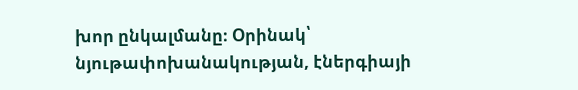խոր ընկալմանը։ Օրինակ՝ նյութափոխանակության, էներգիայի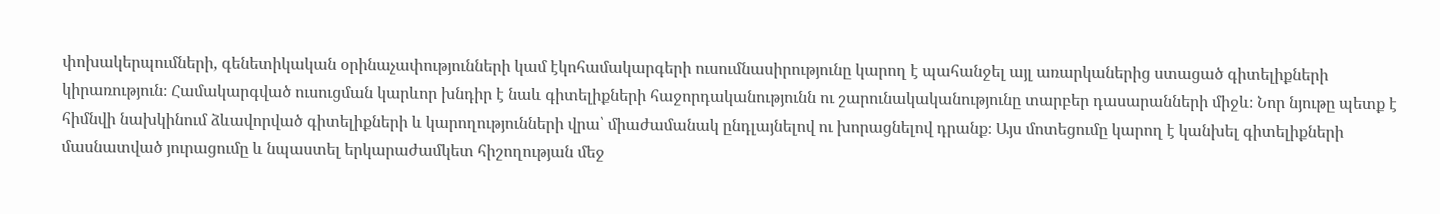փոխակերպումների, գենետիկական օրինաչափությունների կամ էկոհամակարգերի ուսումնասիրությունը կարող է պահանջել այլ առարկաներից ստացած գիտելիքների կիրառություն։ Համակարգված ուսուցման կարևոր խնդիր է նաև գիտելիքների հաջորդականությունն ու շարունակականությունը տարբեր դասարանների միջև։ Նոր նյութը պետք է հիմնվի նախկինում ձևավորված գիտելիքների և կարողությունների վրա՝ միաժամանակ ընդլայնելով ու խորացնելով դրանք։ Այս մոտեցումը կարող է կանխել գիտելիքների մասնատված յուրացումը և նպաստել երկարաժամկետ հիշողության մեջ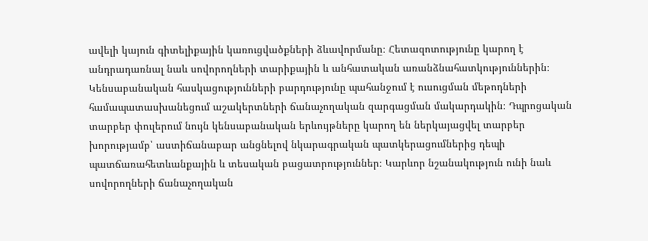ավելի կայուն գիտելիքային կառուցվածքների ձևավորմանը։ Հետազոտությունը կարող է անդրադառնալ նաև սովորողների տարիքային և անհատական առանձնահատկություններին։ Կենսաբանական հասկացությունների բարդությունը պահանջում է ուսուցման մեթոդների համապատասխանեցում աշակերտների ճանաչողական զարգացման մակարդակին։ Դպրոցական տարբեր փուլերում նույն կենսաբանական երևույթները կարող են ներկայացվել տարբեր խորությամբ՝ աստիճանաբար անցնելով նկարագրական պատկերացումներից դեպի պատճառահետևանքային և տեսական բացատրություններ։ Կարևոր նշանակություն ունի նաև սովորողների ճանաչողական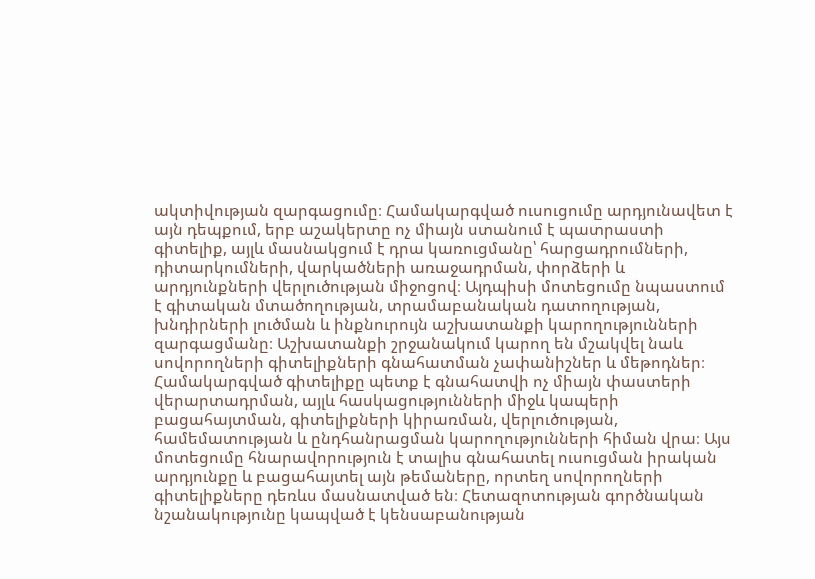ակտիվության զարգացումը։ Համակարգված ուսուցումը արդյունավետ է այն դեպքում, երբ աշակերտը ոչ միայն ստանում է պատրաստի գիտելիք, այլև մասնակցում է դրա կառուցմանը՝ հարցադրումների, դիտարկումների, վարկածների առաջադրման, փորձերի և արդյունքների վերլուծության միջոցով։ Այդպիսի մոտեցումը նպաստում է գիտական մտածողության, տրամաբանական դատողության, խնդիրների լուծման և ինքնուրույն աշխատանքի կարողությունների զարգացմանը։ Աշխատանքի շրջանակում կարող են մշակվել նաև սովորողների գիտելիքների գնահատման չափանիշներ և մեթոդներ։ Համակարգված գիտելիքը պետք է գնահատվի ոչ միայն փաստերի վերարտադրման, այլև հասկացությունների միջև կապերի բացահայտման, գիտելիքների կիրառման, վերլուծության, համեմատության և ընդհանրացման կարողությունների հիման վրա։ Այս մոտեցումը հնարավորություն է տալիս գնահատել ուսուցման իրական արդյունքը և բացահայտել այն թեմաները, որտեղ սովորողների գիտելիքները դեռևս մասնատված են։ Հետազոտության գործնական նշանակությունը կապված է կենսաբանության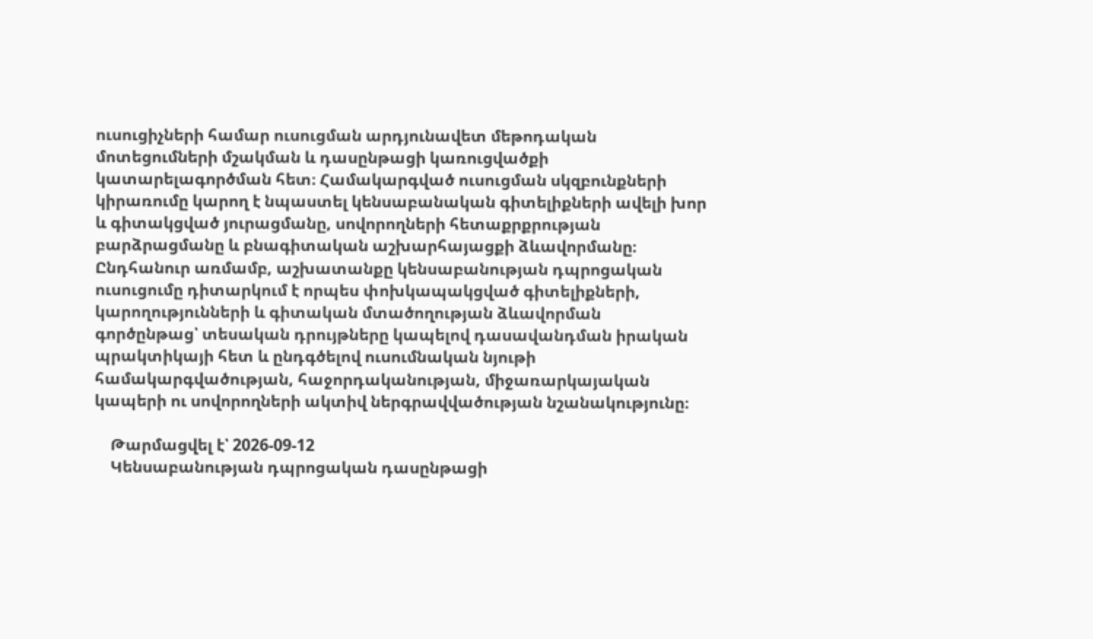ուսուցիչների համար ուսուցման արդյունավետ մեթոդական մոտեցումների մշակման և դասընթացի կառուցվածքի կատարելագործման հետ։ Համակարգված ուսուցման սկզբունքների կիրառումը կարող է նպաստել կենսաբանական գիտելիքների ավելի խոր և գիտակցված յուրացմանը, սովորողների հետաքրքրության բարձրացմանը և բնագիտական աշխարհայացքի ձևավորմանը։ Ընդհանուր առմամբ, աշխատանքը կենսաբանության դպրոցական ուսուցումը դիտարկում է որպես փոխկապակցված գիտելիքների, կարողությունների և գիտական մտածողության ձևավորման գործընթաց՝ տեսական դրույթները կապելով դասավանդման իրական պրակտիկայի հետ և ընդգծելով ուսումնական նյութի համակարգվածության, հաջորդականության, միջառարկայական կապերի ու սովորողների ակտիվ ներգրավվածության նշանակությունը։

    Թարմացվել է՝ 2026-09-12
    Կենսաբանության դպրոցական դասընթացի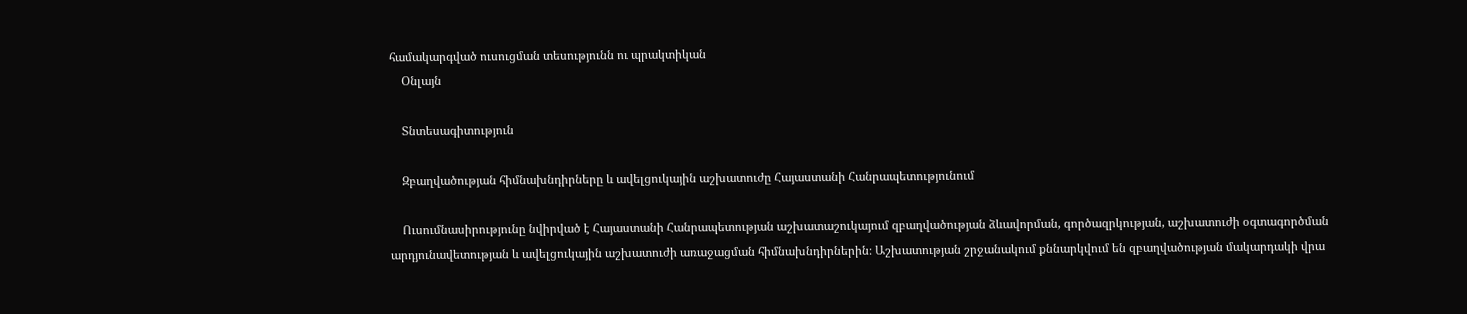համակարգված ուսուցման տեսությունն ու պրակտիկան
    Օնլայն

    Տնտեսագիտություն

    Զբաղվածության հիմնախնդիրները և ավելցուկային աշխատուժը Հայաստանի Հանրապետությունում

    Ուսումնասիրությունը նվիրված է Հայաստանի Հանրապետության աշխատաշուկայում զբաղվածության ձևավորման, գործազրկության, աշխատուժի օգտագործման արդյունավետության և ավելցուկային աշխատուժի առաջացման հիմնախնդիրներին։ Աշխատության շրջանակում քննարկվում են զբաղվածության մակարդակի վրա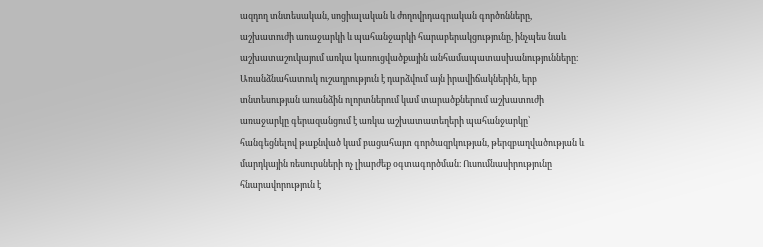ազդող տնտեսական, սոցիալական և ժողովրդագրական գործոնները, աշխատուժի առաջարկի և պահանջարկի հարաբերակցությունը, ինչպես նաև աշխատաշուկայում առկա կառուցվածքային անհամապատասխանությունները։ Առանձնահատուկ ուշադրություն է դարձվում այն իրավիճակներին, երբ տնտեսության առանձին ոլորտներում կամ տարածքներում աշխատուժի առաջարկը գերազանցում է առկա աշխատատեղերի պահանջարկը՝ հանգեցնելով թաքնված կամ բացահայտ գործազրկության, թերզբաղվածության և մարդկային ռեսուրսների ոչ լիարժեք օգտագործման։ Ուսումնասիրությունը հնարավորություն է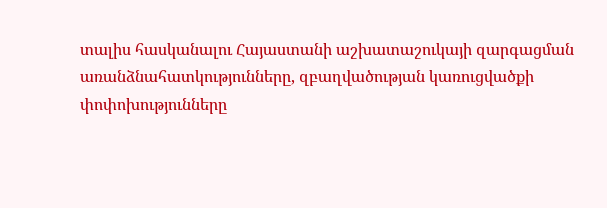տալիս հասկանալու Հայաստանի աշխատաշուկայի զարգացման առանձնահատկությունները, զբաղվածության կառուցվածքի փոփոխությունները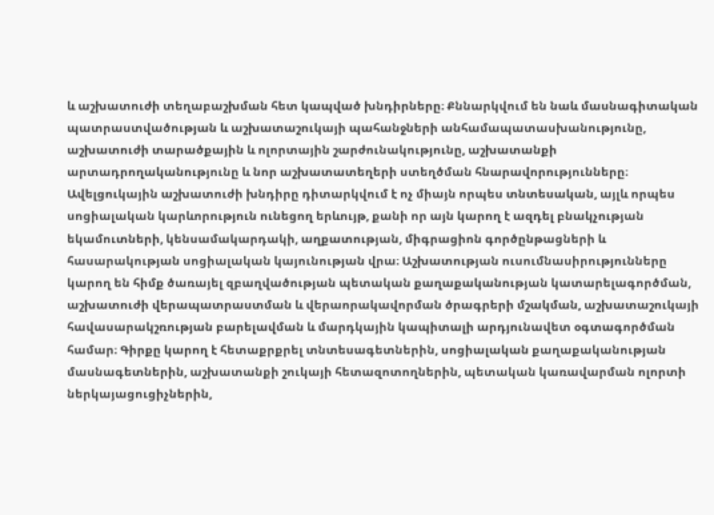և աշխատուժի տեղաբաշխման հետ կապված խնդիրները։ Քննարկվում են նաև մասնագիտական պատրաստվածության և աշխատաշուկայի պահանջների անհամապատասխանությունը, աշխատուժի տարածքային և ոլորտային շարժունակությունը, աշխատանքի արտադրողականությունը և նոր աշխատատեղերի ստեղծման հնարավորությունները։ Ավելցուկային աշխատուժի խնդիրը դիտարկվում է ոչ միայն որպես տնտեսական, այլև որպես սոցիալական կարևորություն ունեցող երևույթ, քանի որ այն կարող է ազդել բնակչության եկամուտների, կենսամակարդակի, աղքատության, միգրացիոն գործընթացների և հասարակության սոցիալական կայունության վրա։ Աշխատության ուսումնասիրությունները կարող են հիմք ծառայել զբաղվածության պետական քաղաքականության կատարելագործման, աշխատուժի վերապատրաստման և վերաորակավորման ծրագրերի մշակման, աշխատաշուկայի հավասարակշռության բարելավման և մարդկային կապիտալի արդյունավետ օգտագործման համար։ Գիրքը կարող է հետաքրքրել տնտեսագետներին, սոցիալական քաղաքականության մասնագետներին, աշխատանքի շուկայի հետազոտողներին, պետական կառավարման ոլորտի ներկայացուցիչներին,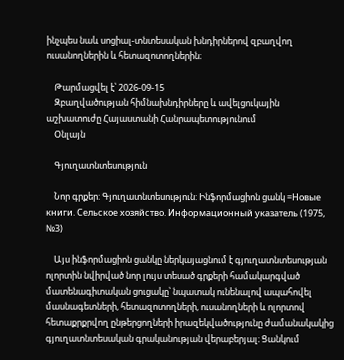ինչպես նաև սոցիալ-տնտեսական խնդիրներով զբաղվող ուսանողներին և հետազոտողներին։

    Թարմացվել է՝ 2026-09-15
    Զբաղվածության հիմնախնդիրները և ավելցուկային աշխատուժը Հայաստանի Հանրապետությունում
    Օնլայն

    Գյուղատնտեսություն

    Նոր գրքեր: Գյուղատնտեսություն: Ինֆորմացիոն ցանկ =Новые книги. Сельское хозяйство. Информационный указатель (1975, №3)

    Այս ինֆորմացիոն ցանկը ներկայացնում է գյուղատնտեսության ոլորտին նվիրված նոր լույս տեսած գրքերի համակարգված մատենագիտական ցուցակը՝ նպատակ ունենալով ապահովել մասնագետների, հետազոտողների, ուսանողների և ոլորտով հետաքրքրվող ընթերցողների իրազեկվածությունը ժամանակակից գյուղատնտեսական գրականության վերաբերյալ։ Ցանկում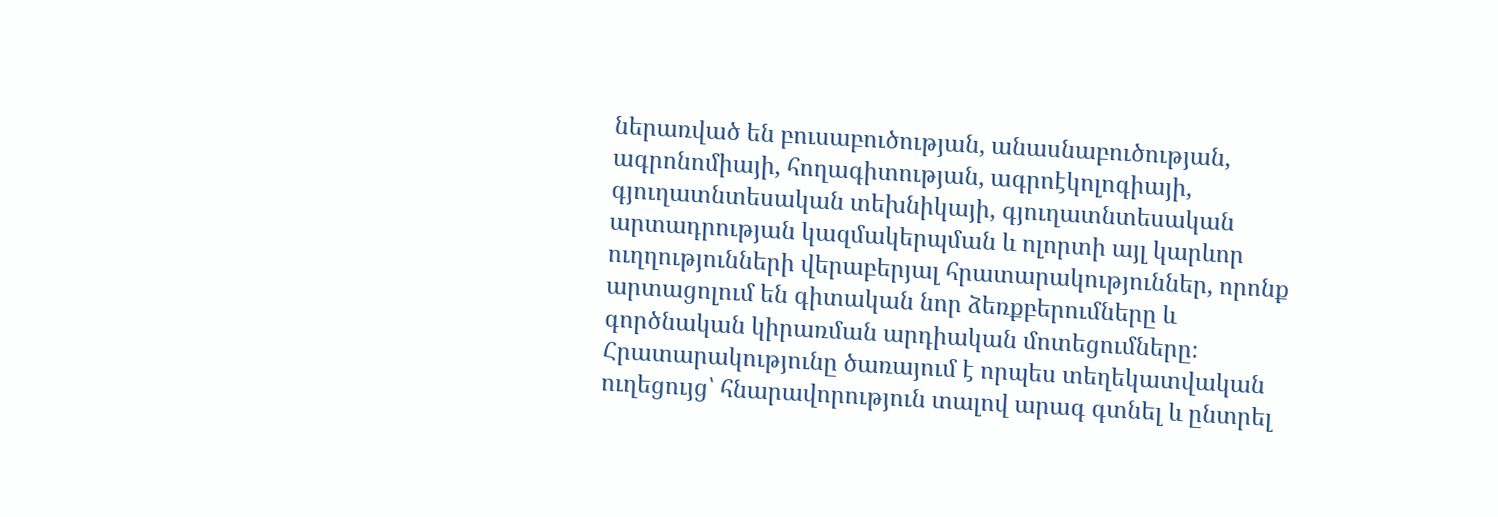ներառված են բուսաբուծության, անասնաբուծության, ագրոնոմիայի, հողագիտության, ագրոէկոլոգիայի, գյուղատնտեսական տեխնիկայի, գյուղատնտեսական արտադրության կազմակերպման և ոլորտի այլ կարևոր ուղղությունների վերաբերյալ հրատարակություններ, որոնք արտացոլում են գիտական նոր ձեռքբերումները և գործնական կիրառման արդիական մոտեցումները։ Հրատարակությունը ծառայում է որպես տեղեկատվական ուղեցույց՝ հնարավորություն տալով արագ գտնել և ընտրել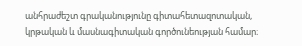անհրաժեշտ գրականությունը գիտահետազոտական, կրթական և մասնագիտական գործունեության համար։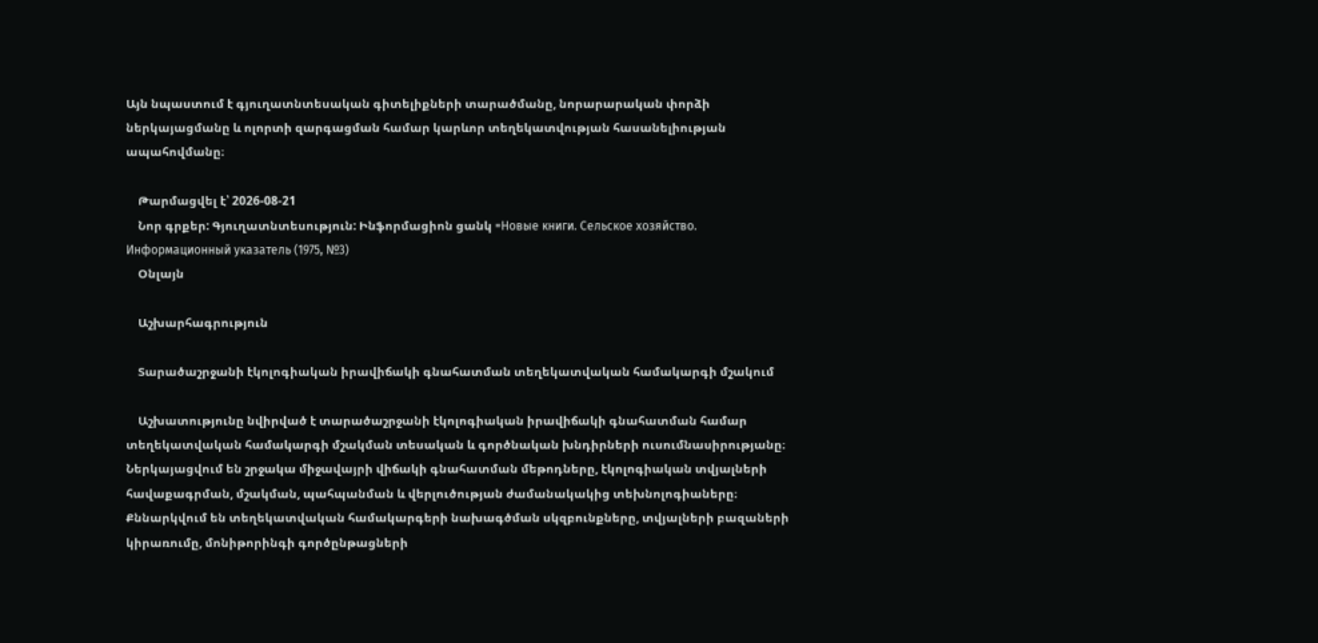Այն նպաստում է գյուղատնտեսական գիտելիքների տարածմանը, նորարարական փորձի ներկայացմանը և ոլորտի զարգացման համար կարևոր տեղեկատվության հասանելիության ապահովմանը։

    Թարմացվել է՝ 2026-08-21
    Նոր գրքեր: Գյուղատնտեսություն: Ինֆորմացիոն ցանկ =Новые книги. Сельское хозяйство. Информационный указатель (1975, №3)
    Օնլայն

    Աշխարհագրություն

    Տարածաշրջանի էկոլոգիական իրավիճակի գնահատման տեղեկատվական համակարգի մշակում

    Աշխատությունը նվիրված է տարածաշրջանի էկոլոգիական իրավիճակի գնահատման համար տեղեկատվական համակարգի մշակման տեսական և գործնական խնդիրների ուսումնասիրությանը։ Ներկայացվում են շրջակա միջավայրի վիճակի գնահատման մեթոդները, էկոլոգիական տվյալների հավաքագրման, մշակման, պահպանման և վերլուծության ժամանակակից տեխնոլոգիաները։ Քննարկվում են տեղեկատվական համակարգերի նախագծման սկզբունքները, տվյալների բազաների կիրառումը, մոնիթորինգի գործընթացների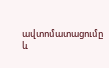ավտոմատացումը և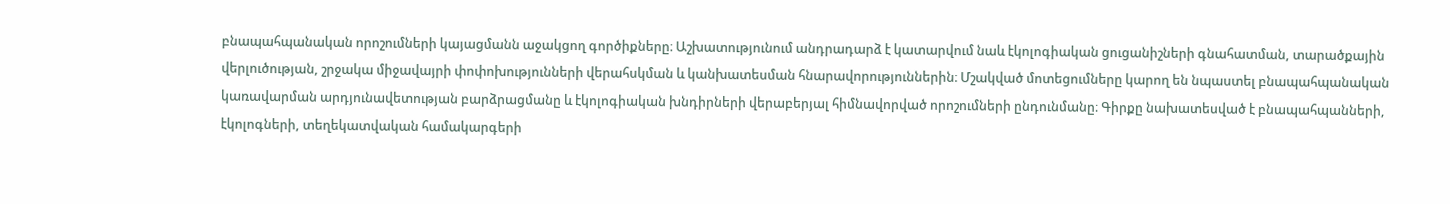բնապահպանական որոշումների կայացմանն աջակցող գործիքները։ Աշխատությունում անդրադարձ է կատարվում նաև էկոլոգիական ցուցանիշների գնահատման, տարածքային վերլուծության, շրջակա միջավայրի փոփոխությունների վերահսկման և կանխատեսման հնարավորություններին։ Մշակված մոտեցումները կարող են նպաստել բնապահպանական կառավարման արդյունավետության բարձրացմանը և էկոլոգիական խնդիրների վերաբերյալ հիմնավորված որոշումների ընդունմանը։ Գիրքը նախատեսված է բնապահպանների, էկոլոգների, տեղեկատվական համակարգերի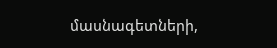մասնագետների,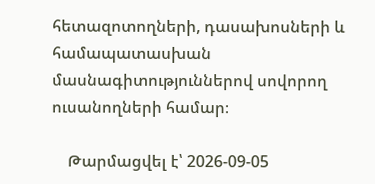հետազոտողների, դասախոսների և համապատասխան մասնագիտություններով սովորող ուսանողների համար։

    Թարմացվել է՝ 2026-09-05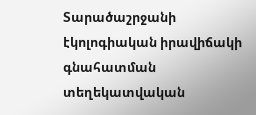Տարածաշրջանի էկոլոգիական իրավիճակի գնահատման տեղեկատվական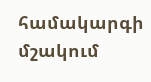համակարգի մշակում